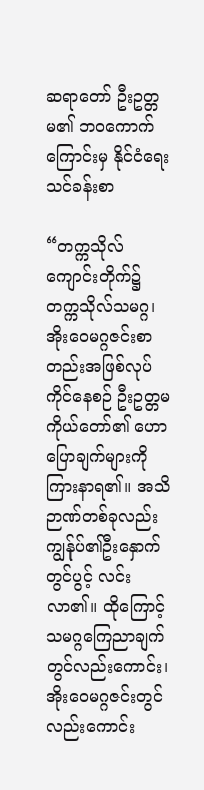ဆရာတော် ဦးဥတ္တမ၏ ဘဝကောက်ကြောင်းမှ နိုင်ငံရေးသင်ခန်းစာ

“တက္ကသိုလ်ကျောင်းတိုက်၌တက္ကသိုလ်သမဂ္ဂ၊ အိုးဝေမဂ္ဂဇင်းစာတည်းအဖြစ်လုပ်ကိုင်နေစဉ် ဦးဥတ္တမကိုယ်တော်၏ ဟောပြောချက်များကိုကြားနာရ၏။ အသိဉာဏ်တစ်ခုလည်းကျွန်ုပ်၏ဦးနှောက်တွင်ပွင့် လင်းလာ၏။ ထိုကြောင့် သမဂ္ဂကြေညာချက်တွင်လည်းကောင်း၊ အိုးဝေမဂ္ဂဇင်းတွင်လည်းကောင်း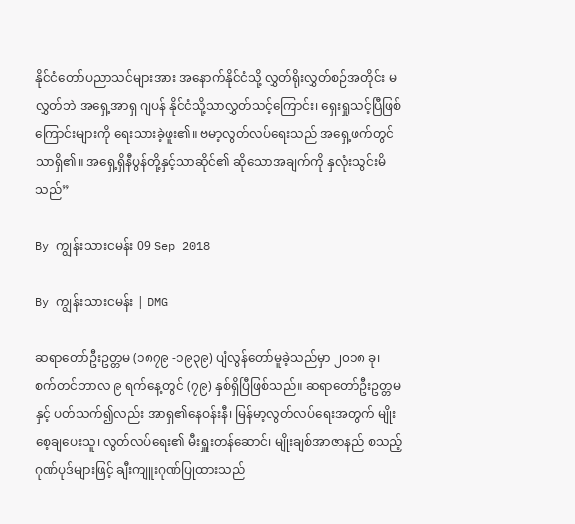နိုင်ငံတော်ပညာသင်များအား အနောက်နိုင်ငံသို့ လွှတ်ရိုးလွှတ်စဉ်အတိုင်း မလွှတ်ဘဲ အရှေ့အာရှ ဂျပန် နိုင်ငံသို့သာလွှတ်သင့်ကြောင်း၊ ရှေးရှုသင့်ပြီဖြစ်ကြောင်းများကို ရေးသားခဲ့ဖူး၏။ ဗမာ့လွတ်လပ်ရေးသည် အရှေ့ဖက်တွင်သာရှိ၏။ အရှေ့ရှိနီပွန်တို့နှင့်သာဆိုင်၏ ဆိုသောအချက်ကို နှလုံးသွင်းမိသည်”

By ကျွန်းသားငမန်း 09 Sep 2018

By ကျွန်းသားငမန်း | DMG

ဆရာတော်ဦးဥတ္တမ (၁၈၇၉ -၁၉၃၉) ပျံလွန်တော်မူခဲ့သည်မှာ ၂၀၁၈ ခု၊ စက်တင်ဘာလ ၉ ရက်နေ့တွင် (၇၉) နှစ်ရှိပြီဖြစ်သည်။ ဆရာတော်ဦးဥတ္တမနှင့် ပတ်သက်၍လည်း အာရှ၏နေဝန်းနီ၊ မြန်မာ့လွတ်လပ်ရေးအတွက် မျိုးစေ့ချပေးသူ၊ လွတ်လပ်ရေး၏ မီးရှူးတန်ဆောင်၊ မျိုးချစ်အာဇာနည် စသည့်ဂုဏ်ပုဒ်များဖြင့် ချီးကျူးဂုဏ်ပြုထားသည်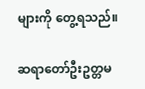များကို တွေ့ရသည်။

ဆရာတော်ဦးဥတ္တမ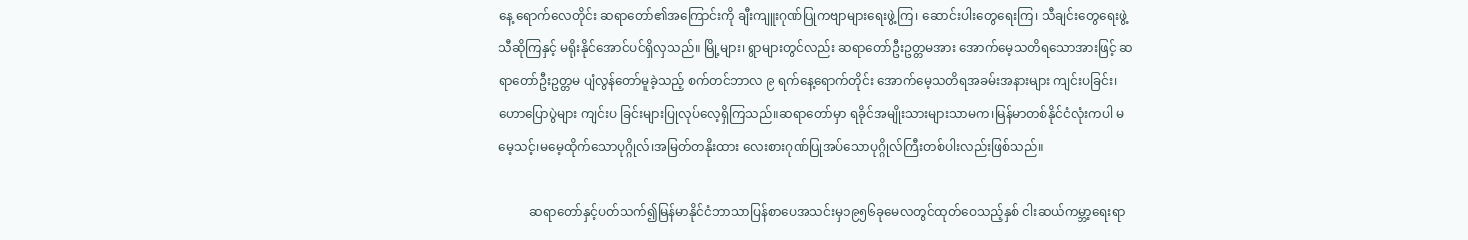နေ့ ရောက်လေတိုင်း ဆရာတော်၏အကြောင်းကို ချီးကျူးဂုဏ်ပြုကဗျာများရေးဖွဲ့ကြ၊ ဆောင်းပါးတွေရေးကြ၊ သီချင်းတွေရေးဖွဲ့သီဆိုကြနှင့် မရိုးနိုင်အောင်ပင်ရှိလှသည်။ မြို့များ၊ ရွာများတွင်လည်း ဆရာတော်ဦးဥတ္တမအား အောက်မေ့သတိရသောအားဖြင့် ဆရာတော်ဦးဥတ္တမ ပျံလွန်တော်မူခဲ့သည့် စက်တင်ဘာလ ၉ ရက်နေ့ရောက်တိုင်း အောက်မေ့သတိရအခမ်းအနားများ ကျင်းပခြင်း၊ ဟောပြောပွဲများ ကျင်းပ ခြင်းများပြုလုပ်လေ့ရှိကြသည်။ဆရာတော်မှာ ရခိုင်အမျိုးသားများသာမက၊မြန်မာတစ်နိုင်ငံလုံးကပါ မမေ့သင့်၊မမေ့ထိုက်သောပုဂ္ဂိုလ်၊အမြတ်တနိုးထား လေးစားဂုဏ်ပြုအပ်သောပုဂ္ဂိုလ်ကြီးတစ်ပါးလည်းဖြစ်သည်။

          ဆရာတော်နှင့်ပတ်သက်၍မြန်မာနိုင်ငံဘာသာပြန်စာပေအသင်းမှ၁၉၅၆ခုမေလတွင်ထုတ်ဝေသည့်နှစ် ငါးဆယ်ကမ္ဘာ့ရေးရာ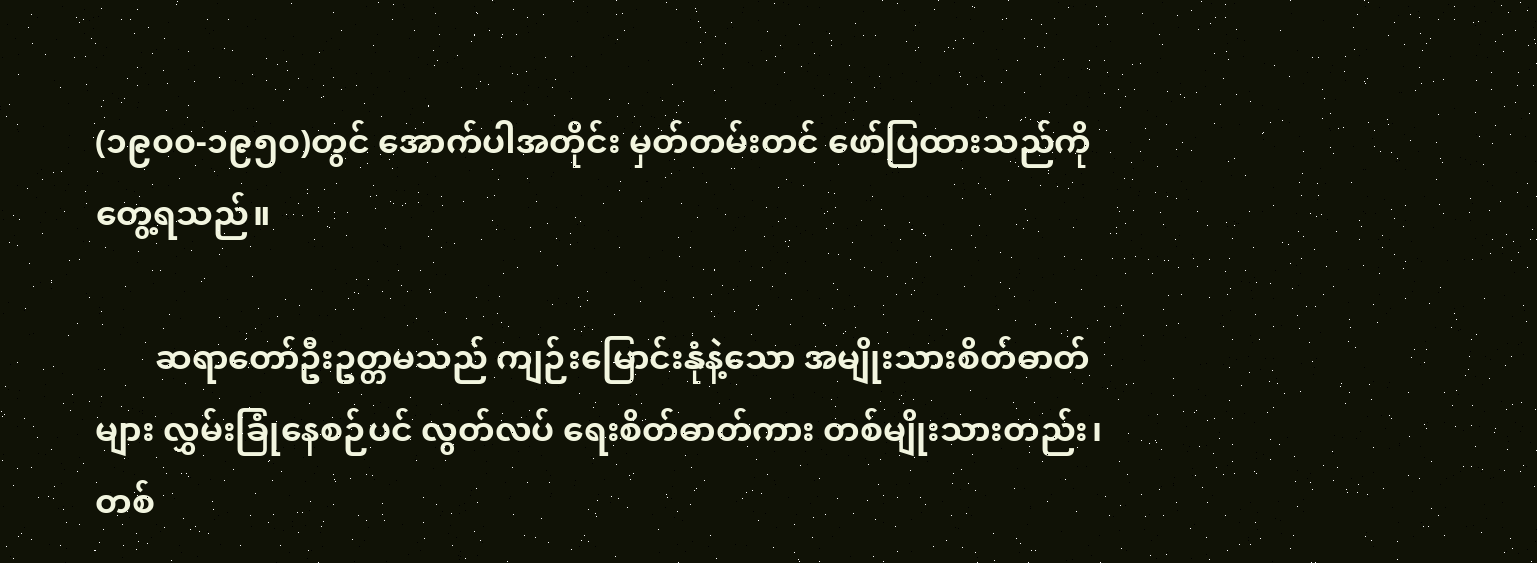(၁၉၀၀-၁၉၅၀)တွင် အောက်ပါအတိုင်း မှတ်တမ်းတင် ဖော်ပြထားသည်ကို တွေ့ရသည်။

       ဆရာတော်ဦးဥတ္တမသည် ကျဉ်းမြောင်းနုံနဲ့သော အမျိုးသားစိတ်ဓာတ်များ လွှမ်းခြုံနေစဉ်ပင် လွတ်လပ် ရေးစိတ်ဓာတ်ကား တစ်မျိုးသားတည်း၊တစ်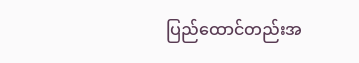ပြည်ထောင်တည်းအ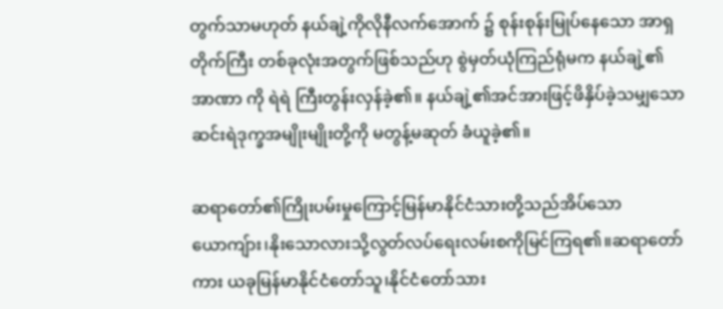တွက်သာမဟုတ် နယ်ချဲ့ကိုလိုနီလက်အောက် ၌ စုန်းစုန်းမြုပ်နေသော အာရှတိုက်ကြီး တစ်ခုလုံးအတွက်ဖြစ်သည်ဟု စွဲမှတ်ယုံကြည်ရုံမက နယ်ချဲ့၏အာဏာ ကို ရဲရဲ ကြီးတွန်းလှန်ခဲ့၏။ နယ်ချဲ့၏အင်အားဖြင့်ဖိနှိပ်ခဲ့သမျှသော ဆင်းရဲဒုက္ခအမျိုးမျိုးတို့ကို မတွန့်မဆုတ် ခံယူခဲ့၏။

ဆရာတော်၏ကြိုးပမ်းမှုကြောင့်မြန်မာနိုင်ငံသားတို့သည်အိပ်သောယောကျ်ား၊နိုးသောလားသို့လွတ်လပ်ရေးလမ်းစကိုမြင်ကြရ၏။ဆရာတော်ကား ယခုမြန်မာနိုင်ငံတော်သူ၊နိုင်ငံတော်သား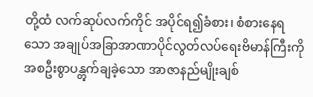တို့ထံ လက်ဆုပ်လက်ကိုင် အပိုင်ရ၍ခံစား၊ စံစားနေရသော အချုပ်အခြာအာဏာပိုင်လွတ်လပ်ရေးဗိမာန်ကြီးကို အစဦးစွာပန္တွက်ချခဲ့သော အာဇာနည်မျိုးချစ်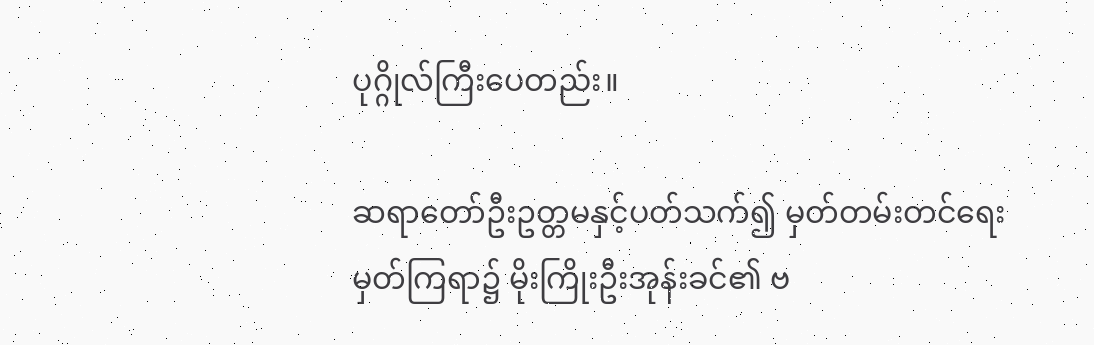ပုဂ္ဂိုလ်ကြီးပေတည်း။

ဆရာတော်ဦးဥတ္တမနှင့်ပတ်သက်၍ မှတ်တမ်းတင်ရေးမှတ်ကြရာ၌ မိုးကြိုးဦးအုန်းခင်၏ ဗ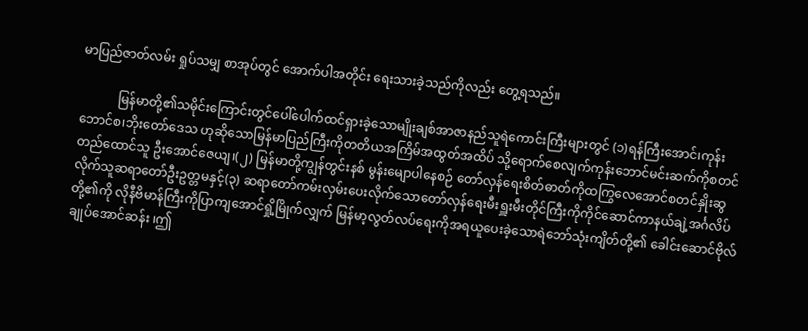မာပြည်ဇာတ်လမ်း ရှုပ်သမျှ စာအုပ်တွင် အောက်ပါအတိုင်း ရေးသားခဲ့သည်ကိုလည်း တွေ့ရသည်။

            မြန်မာတို့၏သမိုင်းကြောင်းတွင်ပေါ်ပေါက်ထင်ရှားခဲ့သောမျိုးချစ်အာဇာနည်သူရဲကောင်းကြီးများတွင် (၁)ရန်ကြီးအောင်၊ကုန်းဘောင်စ၊ဘိုးတော်ဒေသ ဟုဆိုသောမြန်မာပြည်ကြီးကိုတတိယအကြိမ်အထွတ်အထိပ် သို့ရောက်စေလျက်ကုန်းဘောင်မင်းဆက်ကိုစတင်တည်ထောင်သူ ဦးအောင်ဇေယျ၊(၂) မြန်မာတို့ကျွန်တွင်းနစ် မွန်းမျောပါနေစဉ် တော်လှန်ရေးစိတ်ဓာတ်ကိုထကြွလေအောင်စတင်နှိုးဆွလိုက်သူဆရာတော်ဦးဥတ္တမနှင့်(၃) ဆရာတော်ကမ်းလှမ်းပေးလိုက်သောတော်လှန်ရေးမီးရှူးမီးတိုင်ကြီးကိုကိုင်ဆောင်ကာနယ်ချဲ့အင်္ဂလိပ်တို့၏ကို လိုနီဗိမာန်ကြီးကိုပြာကျအောင်ရှို့မြိုက်လျှက် မြန်မာ့လွတ်လပ်ရေးကိုအရယူပေးခဲ့သောရဲဘော်သုံးကျိတ်တို့၏ ခေါင်းဆောင်ဗိုလ်ချုပ်အောင်ဆန်း ၊ဤ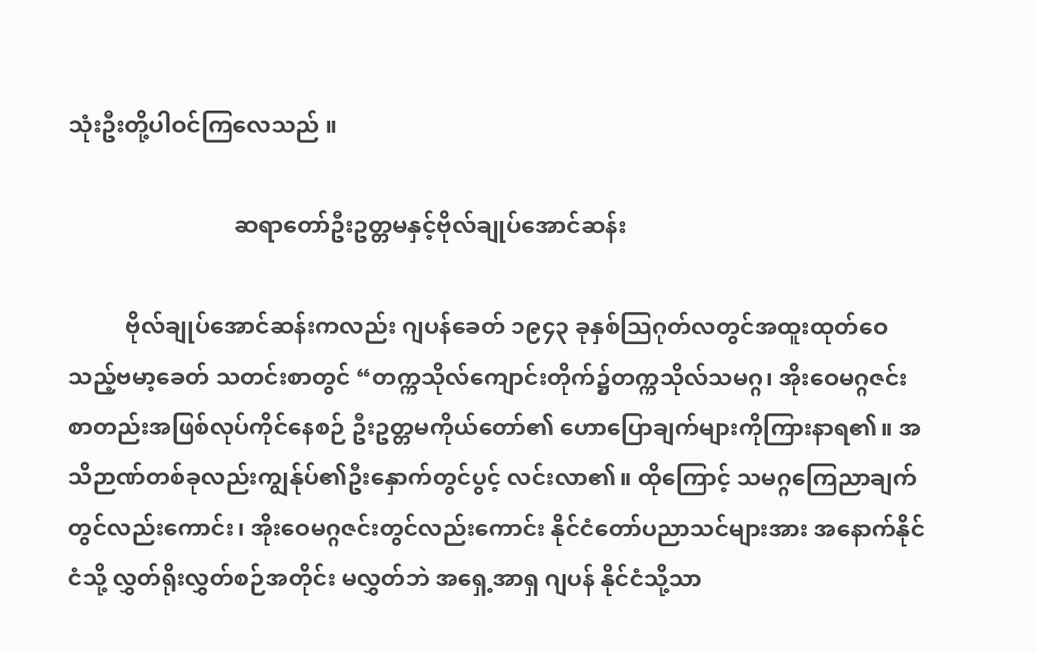သုံးဦးတို့ပါဝင်ကြလေသည် ။

                             ဆရာတော်ဦးဥတ္တမနှင့်ဗိုလ်ချုပ်အောင်ဆန်း

          ဗိုလ်ချုပ်အောင်ဆန်းကလည်း ဂျပန်ခေတ် ၁၉၄၃ ခုနှစ်သြဂုတ်လတွင်အထူးထုတ်ဝေသည့်ဗမာ့ခေတ် သတင်းစာတွင် “တက္ကသိုလ်ကျောင်းတိုက်၌တက္ကသိုလ်သမဂ္ဂ၊ အိုးဝေမဂ္ဂဇင်းစာတည်းအဖြစ်လုပ်ကိုင်နေစဉ် ဦးဥတ္တမကိုယ်တော်၏ ဟောပြောချက်များကိုကြားနာရ၏။ အသိဉာဏ်တစ်ခုလည်းကျွန်ုပ်၏ဦးနှောက်တွင်ပွင့် လင်းလာ၏။ ထိုကြောင့် သမဂ္ဂကြေညာချက်တွင်လည်းကောင်း၊ အိုးဝေမဂ္ဂဇင်းတွင်လည်းကောင်း နိုင်ငံတော်ပညာသင်များအား အနောက်နိုင်ငံသို့ လွှတ်ရိုးလွှတ်စဉ်အတိုင်း မလွှတ်ဘဲ အရှေ့အာရှ ဂျပန် နိုင်ငံသို့သာ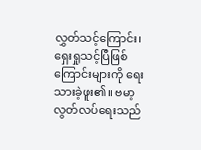လွှတ်သင့်ကြောင်း၊ ရှေးရှုသင့်ပြီဖြစ်ကြောင်းများကို ရေးသားခဲ့ဖူး၏။ ဗမာ့လွတ်လပ်ရေးသည်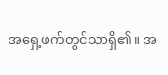အရှေ့ဖက်တွင်သာရှိ၏။ အ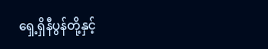ရှေ့ရှိနီပွန်တို့နှင့်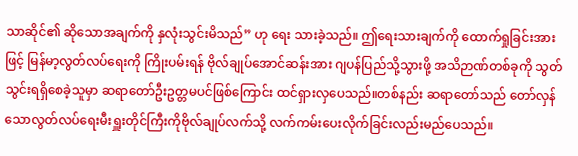သာဆိုင်၏ ဆိုသောအချက်ကို နှလုံးသွင်းမိသည်” ဟု ရေး သားခဲ့သည်။ ဤရေးသားချက်ကို ထောက်ရှုခြင်းအားဖြင့် မြန်မာ့လွတ်လပ်ရေးကို ကြိုးပမ်းရန် ဗိုလ်ချုပ်အောင်ဆန်းအား ဂျပန်ပြည်သို့သွားဖို့ အသိဉာဏ်တစ်ခုကို သွတ်သွင်းရရှိစေခဲ့သူမှာ ဆရာတော်ဦးဥတ္တမပင်ဖြစ်ကြောင်း ထင်ရှားလှပေသည်။တစ်နည်း ဆရာတော်သည် တော်လှန်သောလွတ်လပ်ရေးမီးရှူးတိုင်ကြီးကိုဗိုလ်ချုပ်လက်သို့ လက်ကမ်းပေးလိုက်ခြင်းလည်းမည်ပေသည်။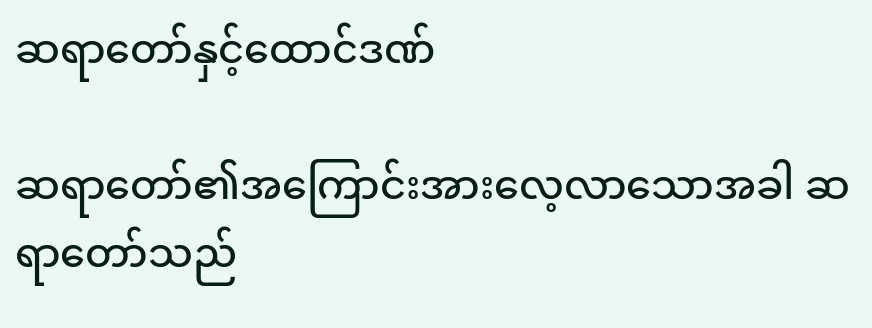ဆရာတော်နှင့်ထောင်ဒဏ်

ဆရာတော်၏အကြောင်းအားလေ့လာသောအခါ ဆရာတော်သည်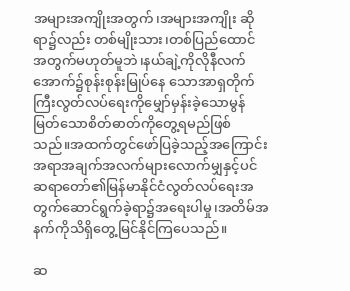အများအကျိုးအတွက်၊အများအကျိုး ဆိုရာ၌လည်း တစ်မျိုးသား၊တစ်ပြည်ထောင်အတွက်မဟုတ်မူဘဲ၊နယ်ချဲ့ကိုလိုနီလက်အောက်၌စုန်းစုန်းမြုပ်နေ သောအာရှတိုက်ကြီးလွတ်လပ်ရေးကိုမျှော်မှန်းခဲ့သောမွန်မြတ်သောစိတ်ဓာတ်ကိုတွေ့ရမည်ဖြစ်သည်။အထက်တွင်ဖော်ပြခဲ့သည့်အကြောင်းအရာအချက်အလက်များလောက်မျှနှင့်ပင်ဆရာတော်၏မြန်မာနိုင်ငံလွတ်လပ်ရေးအတွက်ဆောင်ရွက်ခဲ့ရာ၌အရေးပါမှု၊အတိမ်အနက်ကိုသိရှိတွေ့မြင်နိုင်ကြပေသည်။

ဆ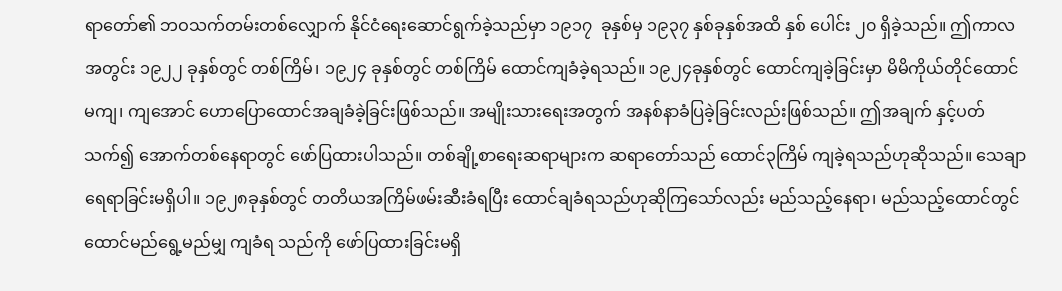ရာတော်၏ ဘဝသက်တမ်းတစ်လျှောက် နိုင်ငံရေးဆောင်ရွက်ခဲ့သည်မှာ ၁၉၁၇  ခုနှစ်မှ ၁၉၃၇ နှစ်ခုနှစ်အထိ နှစ် ပေါင်း ၂၀ ရှိခဲ့သည်။ ဤကာလအတွင်း ၁၉၂၂ ခုနှစ်တွင် တစ်ကြိမ်၊ ၁၉၂၄ ခုနှစ်တွင် တစ်ကြိမ် ထောင်ကျခံခဲ့ရသည်။ ၁၉၂၄ခုနှစ်တွင် ထောင်ကျခဲ့ခြင်းမှာ မိမိကိုယ်တိုင်ထောင်မကျ၊ ကျအောင် ဟောပြောထောင်အချခံခဲ့ခြင်းဖြစ်သည်။ အမျိုးသားရေးအတွက် အနစ်နာခံပြခဲ့ခြင်းလည်းဖြစ်သည်။ ဤအချက် နှင့်ပတ်သက်၍ အောက်တစ်နေရာတွင် ဖော်ပြထားပါသည်။ တစ်ချို့စာရေးဆရာများက ဆရာတော်သည် ထောင်၃ကြိမ် ကျခဲ့ရသည်ဟုဆိုသည်။ သေချာရေရာခြင်းမရှိပါ။ ၁၉၂၈ခုနှစ်တွင် တတိယအကြိမ်ဖမ်းဆီးခံရပြီး ထောင်ချခံရသည်ဟုဆိုကြသော်လည်း မည်သည့်နေရာ၊ မည်သည့်ထောင်တွင် ထောင်မည်ရွေ့မည်မျှ ကျခံရ သည်ကို ဖော်ပြထားခြင်းမရှိ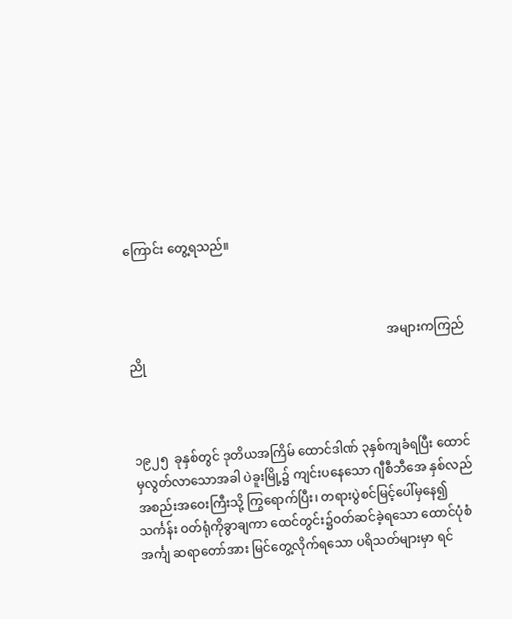ကြောင်း တွေ့ရသည်။



                                                                                   အများကကြည်ညို



၁၉၂၅  ခုနှစ်တွင် ဒုတိယအကြိမ် ထောင်ဒါဏ် ၃နှစ်ကျခံရပြီး ထောင်မှလွတ်လာသောအခါ ပဲခူးမြို့၌ ကျင်းပနေသော ဂျီစီဘီအေ နှစ်လည်အစည်းအဝေးကြီးသို့ ကြွရောက်ပြီး၊ တရားပွဲစင်မြင့်ပေါ်မှနေ၍ သင်္ကန်း ဝတ်ရုံကိုခွာချကာ ထေင်တွင်း၌ဝတ်ဆင်ခဲ့ရသော ထောင်ပုံစံအင်္ကျ ဆရာတော်အား မြင်တွေ့လိုက်ရသော ပရိသတ်များမှာ ရင်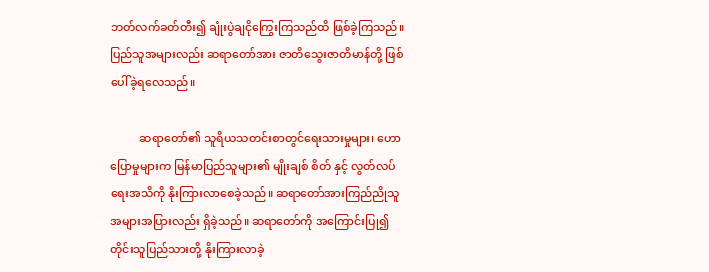ဘတ်လက်ခတ်တီး၍ ချုံးပွဲချငိုကြွေးကြသည်ထိ ဖြစ်ခဲ့ကြသည်။ ပြည်သူအများလည်း ဆရာတော်အား ဇာတိသွေးဇာတိမာန်တို့ ဖြစ်ပေါ်ခဲ့ရလေသည်။

          ဆရာတော်၏ သူရိယသတင်းစာတွင်ရေးသားမှုများ၊ ဟောပြောမှုများက မြန်မာပြည်သူများ၏ မျိုးချစ် စိတ် နှင့် လွတ်လပ်ရေးအသိကို နိုးကြားလာစေခဲ့သည်။ ဆရာတော်အားကြည်ညိုသူ အများအပြားလည်း ရှိခဲ့သည်။ ဆရာတော်ကို အကြောင်းပြု၍ တိုင်းသူပြည်သားတို့ နိုးကြားလာခဲ့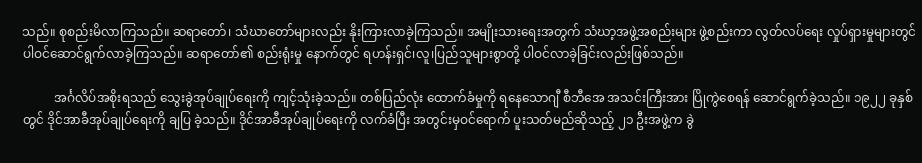သည်။ စုစည်းမိလာကြသည်။ ဆရာတော်၊ သံဃာတော်များလည်း နိုးကြားလာခဲ့ကြသည်။ အမျိုးသားရေးအတွက် သံဃာ့အဖွဲ့အစည်းများ ဖွဲ့စည်းကာ လွတ်လပ်ရေး လှုပ်ရှားမှုများတွင် ပါဝင်ဆောင်ရွက်လာခဲ့ကြသည်။ ဆရာတော်၏ စည်းရုံးမှု နောက်တွင် ရဟန်းရှင်၊လူ၊ပြည်သူများစွာတို့ ပါဝင်လာခဲ့ခြင်းလည်းဖြစ်သည်။

          အင်္ဂလိပ်အစိုးရသည် သွေးခွဲအုပ်ချုပ်ရေးကို ကျင့်သုံးခဲ့သည်။ တစ်ပြည်လုံး ထောက်ခံမှုကို ရနေသောဂျီ စီဘီအေ အသင်းကြီးအား ပြိုကွဲစေရန် ဆောင်ရွက်ခဲ့သည်။ ၁၉၂၂ ခုနှစ်တွင် ဒိုင်အာခီအုပ်ချုပ်ရေးကို ချပြ ခဲ့သည်။ ဒိုင်အာခီအုပ်ချုပ်ရေးကို လက်ခံပြီး အတွင်းမှဝင်ရောက် ပူးသတ်မည်ဆိုသည့် ၂၁ ဦးအဖွဲ့က ခွဲ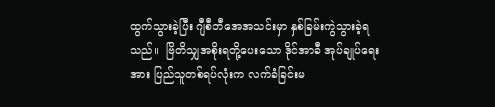ထွက်သွားခဲ့ပြီး ဂျီစီဘီအေအသင်းမှာ နှစ်ခြမ်းကွဲသွားခဲ့ရသည်။  ဗြိတိသျှအစိုးရတို့ပေးသော ဒိုင်အာခီ အုပ်ချုပ်ရေးအား ပြည်သူတစ်ရပ်လုံးက လက်ခံခြင်းမ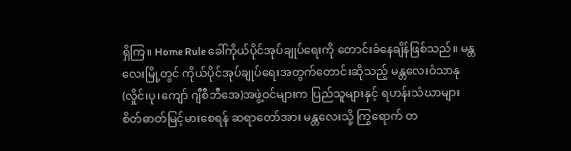ရှိကြ။ Home Rule ခေါ်ကိုယ်ပိုင်အုပ်ချုပ်ရေးကို တောင်းခံနေချိန်ဖြစ်သည်။ မန္တလေးမြို့တွင် ကိုယ်ပိုင်အုပ်ချုပ်ရေးအတွက်တောင်းဆိုသည့် မန္တလေးဝံသာနု (လှိုင်၊ပု၊ကျော် ဂျီစီဘီအေ)အဖွဲ့ဝင်များက ပြည်သူများနှင့် ရဟန်းသံဃာများ စိတ်ဓာတ်မြင့်မားစေရန် ဆရာတော်အား မန္တလေးသို့ ကြွရောက် တ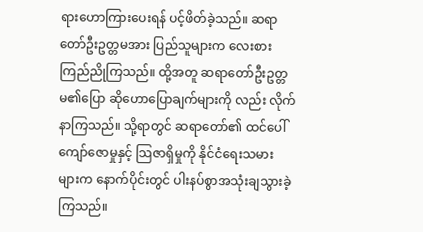ရားဟောကြားပေးရန် ပင့်ဖိတ်ခဲ့သည်။ ဆရာတော်ဦးဥတ္တမအား ပြည်သူများက လေးစားကြည်ညိုကြသည်။ ထို့အတူ ဆရာတော်ဦးဥတ္တမ၏ပြော ဆိုဟောပြောချက်များကို လည်း လိုက်နာကြသည်။ သို့ရာတွင် ဆရာတော်၏ ထင်ပေါ်ကျော်ဇောမှုနှင့် သြဇာရှိမှုကို နိုင်ငံရေးသမား များက နောက်ပိုင်းတွင် ပါးနပ်စွာအသုံးချသွားခဲ့ကြသည်။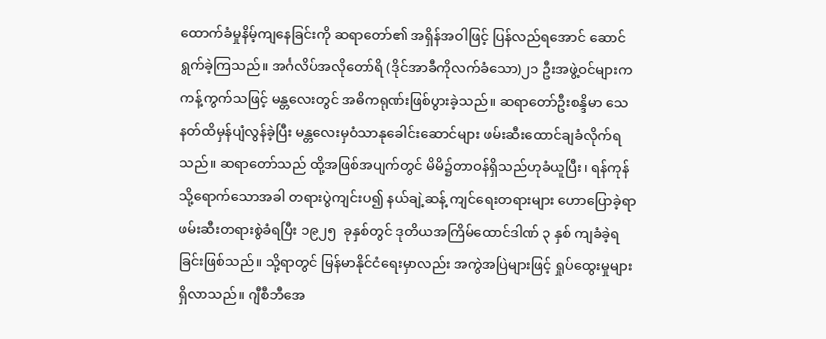ထောက်ခံမှုနိမ့်ကျနေခြင်းကို ဆရာတော်၏ အရှိန်အဝါဖြင့် ပြန်လည်ရအောင် ဆောင်ရွက်ခဲ့ကြသည်။ အင်္ဂလိပ်အလိုတော်ရိ (ဒိုင်အာခီကိုလက်ခံသော)၂၁ ဦးအဖွဲ့ဝင်များက ကန့်ကွက်သဖြင့် မန္တလေးတွင် အဓိကရုဏ်းဖြစ်ပွားခဲ့သည်။ ဆရာတော်ဦးစန္ဒိမာ သေနတ်ထိမှန်ပျံလွန်ခဲ့ပြီး မန္တလေးမှဝံသာနုခေါင်းဆောင်များ ဖမ်းဆီးထောင်ချခံလိုက်ရသည်။ ဆရာတော်သည် ထို့အဖြစ်အပျက်တွင် မိမိ၌တာဝန်ရှိသည်ဟုခံယူပြီး၊ ရန်ကုန်သို့ရောက်သောအခါ တရားပွဲကျင်းပ၍ နယ်ချဲ့ဆန့် ကျင်ရေးတရားများ ဟောပြောခဲ့ရာ ဖမ်းဆီးတရားစွဲခံရပြီး ၁၉၂၅  ခုနှစ်တွင် ဒုတိယအကြိမ်ထောင်ဒါဏ် ၃ နှစ် ကျခံခဲ့ရခြင်းဖြစ်သည်။ သို့ရာတွင် မြန်မာနိုင်ငံရေးမှာလည်း အကွဲအပြဲများဖြင့် ရှုပ်ထွေးမှုများ ရှိလာသည်။ ဂျီစီဘီအေ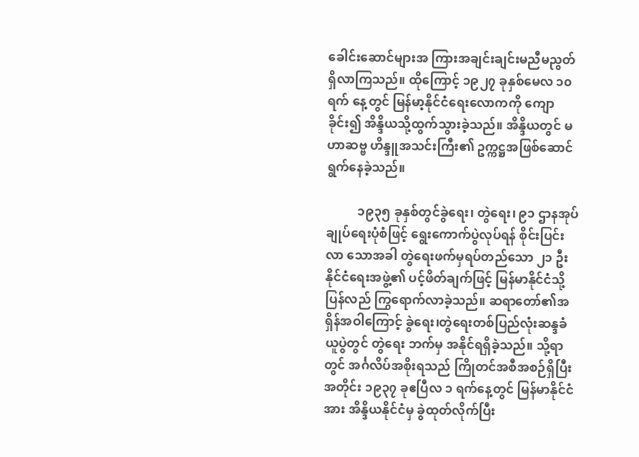ခေါင်းဆောင်များအ ကြားအချင်းချင်းမညီမညွတ်ရှိလာကြသည်။ ထိုကြောင့် ၁၉၂၇ ခုနှစ်မေလ ၁၀ ရက် နေ့တွင် မြန်မာ့နိုင်ငံရေးလောကကို ကျောခိုင်း၍ အိန္ဒိယသို့ထွက်သွားခဲ့သည်။ အိန္ဒိယတွင် မဟာဆဗ္ဗ ဟိန္ဒူအသင်းကြီး၏ ဥက္ကဋ္ဌအဖြစ်ဆောင်ရွက်နေခဲ့သည်။

          ၁၉၃၅ ခုနှစ်တွင်ခွဲရေး၊ တွဲရေး၊ ၉၁ ဌာနအုပ်ချုပ်ရေးပုံစံဖြင့် ရွေးကောက်ပွဲလုပ်ရန် စိုင်းပြင်းလာ သောအခါ တွဲရေးဖက်မှရပ်တည်သော ၂၁ ဦးနိုင်ငံရေးအဖွဲ့၏ ပင့်ဖိတ်ချက်ဖြင့် မြန်မာနိုင်ငံသို့ ပြန်လည် ကြွရောက်လာခဲ့သည်။ ဆရာတော်၏အရှိန်အဝါကြောင့် ခွဲရေး၊တွဲရေးတစ်ပြည်လုံးဆန္ဒခံယူပွဲတွင် တွဲရေး ဘက်မှ အနိုင်ရရှိခဲ့သည်။ သို့ရာတွင် အင်္ဂလိပ်အစိုးရသည် ကြိုတင်အစီအစဉ်ရှိပြီးအတိုင်း ၁၉၃၇ ခုဧပြီလ ၁ ရက်နေ့တွင် မြန်မာနိုင်ငံအား အိန္ဒိယနိုင်ငံမှ ခွဲထုတ်လိုက်ပြီး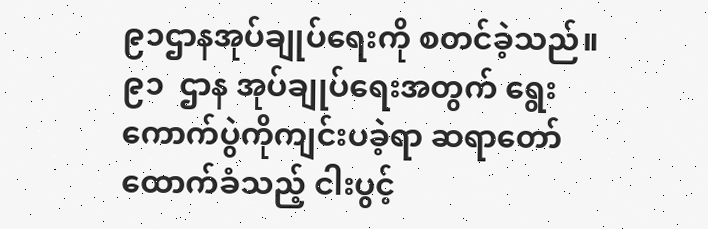၉၁ဌာနအုပ်ချုပ်ရေးကို စတင်ခဲ့သည်။ ၉၁  ဌာန အုပ်ချုပ်ရေးအတွက် ရွေးကောက်ပွဲကိုကျင်းပခဲ့ရာ ဆရာတော်ထောက်ခံသည့် ငါးပွင့်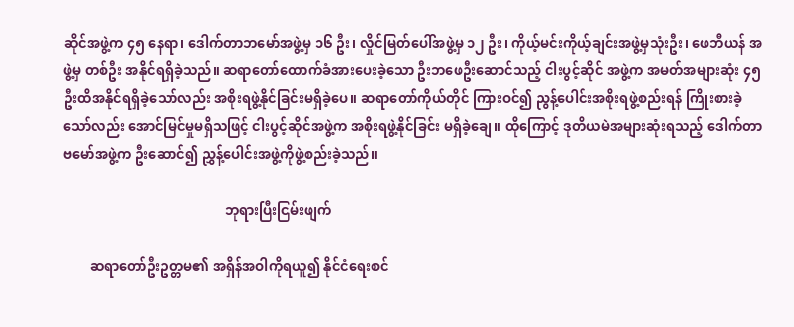ဆိုင်အဖွဲ့က ၄၅ နေရာ၊ ဒေါက်တာဘမော်အဖွဲ့မှ ၁၆ ဦး၊ လှိုင်မြတ်ပေါ်အဖွဲ့မှ ၁၂ ဦး၊ ကိုယ့်မင်းကိုယ့်ချင်းအဖွဲ့မှသုံးဦး၊ ဖေဘီယန် အဖွဲ့မှ တစ်ဦး အနိုင်ရရှိခဲ့သည်။ ဆရာတော်ထောက်ခံအားပေးခဲ့သော ဦးဘဖေဦးဆောင်သည့် ငါးပွင့်ဆိုင် အဖွဲ့က အမတ်အများဆုံး ၄၅ ဦးထိအနိုင်ရရှိခဲ့သော်လည်း အစိုးရဖွဲ့နိုင်ခြင်းမရှိခဲ့ပေ။ ဆရာတော်ကိုယ်တိုင် ကြားဝင်၍ ညွန့်ပေါင်းအစိုးရဖွဲ့စည်းရန် ကြိုးစားခဲ့သော်လည်း အောင်မြင်မှုမရှိသဖြင့် ငါးပွင့်ဆိုင်အဖွဲ့က အစိုးရဖွဲ့နိုင်ခြင်း မရှိခဲ့ချေ။ ထိုကြောင့် ဒုတိယမဲအများဆုံးရသည့် ဒေါက်တာဗမော်အဖွဲ့က ဦးဆောင်၍ ညွှန့်ပေါင်းအဖွဲ့ကိုဖွဲ့စည်းခဲ့သည်။

                                                ဘုရားပြီးငြမ်းဖျက်

        ဆရာတော်ဦးဥတ္တမ၏ အရှိန်အဝါကိုရယူ၍ နိုင်ငံရေးစင်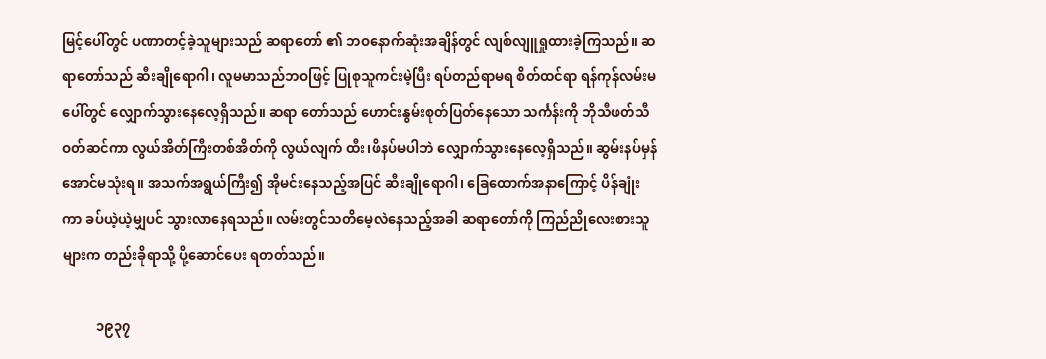မြင့်ပေါ်တွင် ပဏာတင့်ခဲ့သူများသည် ဆရာတော် ၏ ဘဝနောက်ဆုံးအချိန်တွင် လျစ်လျူရှုထားခဲ့ကြသည်။ ဆရာတော်သည် ဆီးချိုရောဂါ၊ လူမမာသည်ဘဝဖြင့် ပြုစုသူကင်းမဲ့ပြီး ရပ်တည်ရာမရ စိတ်ထင်ရာ ရန်ကုန်လမ်းမပေါ်တွင် လျှောက်သွားနေလေ့ရှိသည်။ ဆရာ တော်သည် ဟောင်းနွမ်းစုတ်ပြတ်နေသော သင်္ကန်းကို ဘိုသီဖတ်သီဝတ်ဆင်ကာ လွယ်အိတ်ကြီးတစ်အိတ်ကို လွယ်လျက် ထီး၊ဖိနပ်မပါဘဲ လျှောက်သွားနေလေ့ရှိသည်။ ဆွမ်းနပ်မှန်အောင်မသုံးရ။ အသက်အရွယ်ကြီး၍ အိုမင်းနေသည့်အပြင် ဆီးချိုရောဂါ၊ ခြေထောက်အနာကြောင့် ပိန်ချုံးကာ ခပ်ယဲ့ယဲ့မျှပင် သွားလာနေရသည်။ လမ်းတွင်သတိမေ့လဲနေသည့်အခါ ဆရာတော်ကို ကြည်ညိုလေးစားသူများက တည်းခိုရာသို့ ပို့ဆောင်ပေး ရတတ်သည်။

          ၁၉၃၇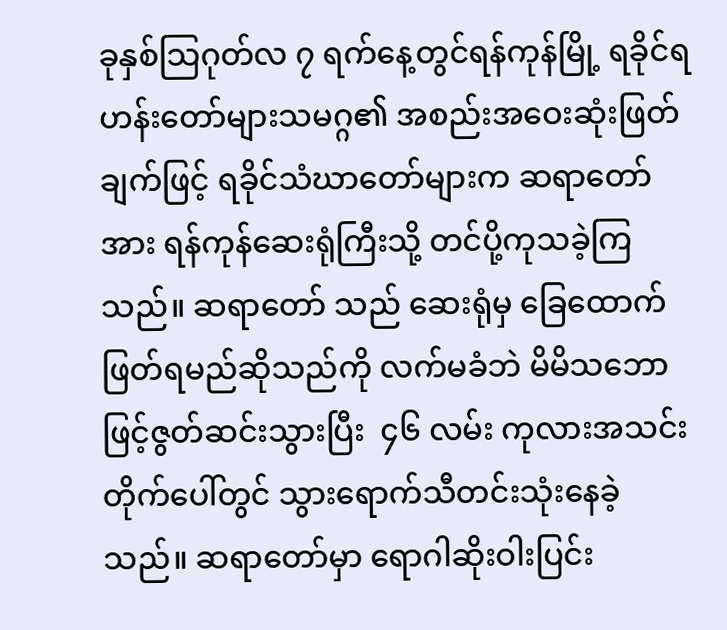ခုနှစ်သြဂုတ်လ ၇ ရက်နေ့တွင်ရန်ကုန်မြို့ ရခိုင်ရဟန်းတော်များသမဂ္ဂ၏ အစည်းအဝေးဆုံးဖြတ် ချက်ဖြင့် ရခိုင်သံဃာတော်များက ဆရာတော်အား ရန်ကုန်ဆေးရုံကြီးသို့ တင်ပို့ကုသခဲ့ကြသည်။ ဆရာတော် သည် ဆေးရုံမှ ခြေထောက်ဖြတ်ရမည်ဆိုသည်ကို လက်မခံဘဲ မိမိသဘောဖြင့်ဇွတ်ဆင်းသွားပြီး  ၄၆ လမ်း ကုလားအသင်းတိုက်ပေါ်တွင် သွားရောက်သီတင်းသုံးနေခဲ့သည်။ ဆရာတော်မှာ ရောဂါဆိုးဝါးပြင်း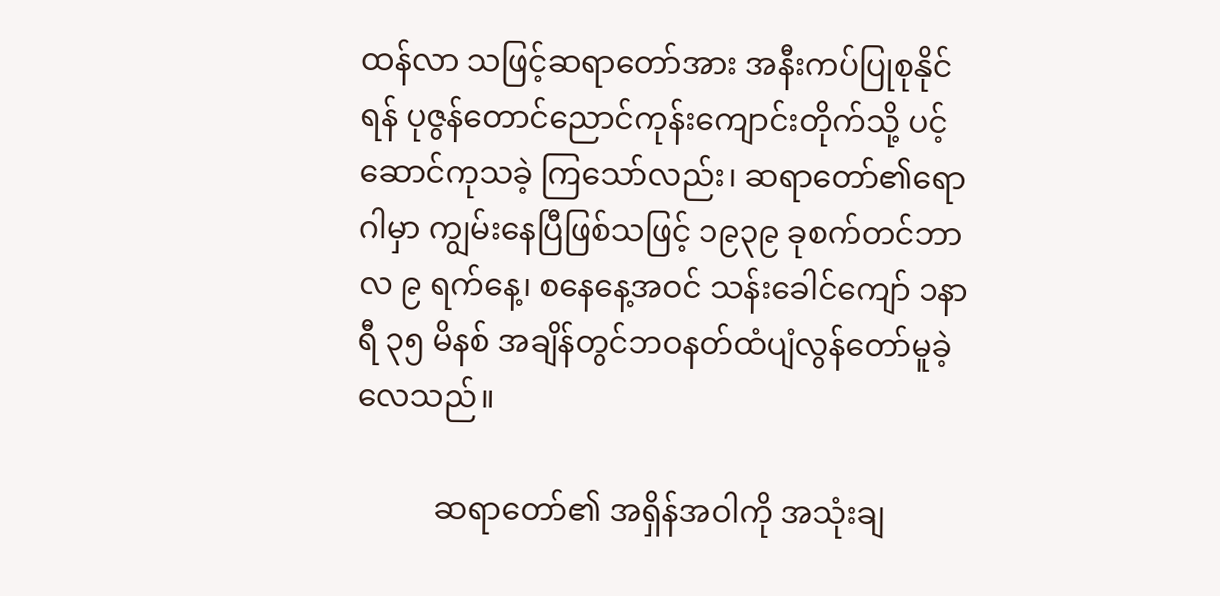ထန်လာ သဖြင့်ဆရာတော်အား အနီးကပ်ပြုစုနိုင်ရန် ပုဇွန်တောင်ညောင်ကုန်းကျောင်းတိုက်သို့ ပင့်ဆောင်ကုသခဲ့ ကြသော်လည်း၊ ဆရာတော်၏ရောဂါမှာ ကျွမ်းနေပြီဖြစ်သဖြင့် ၁၉၃၉ ခုစက်တင်ဘာလ ၉ ရက်နေ့၊ စနေနေ့အဝင် သန်းခေါင်ကျော် ၁နာရီ ၃၅ မိနစ် အချိန်တွင်ဘဝနတ်ထံပျံလွန်တော်မူခဲ့လေသည်။

          ဆရာတော်၏ အရှိန်အဝါကို အသုံးချ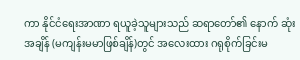ကာ နိုင်ငံရေးအာဏာ ရယူခဲ့သူများသည် ဆရာတော်၏ နောက် ဆုံးအချိန် (မကျန်းမမာဖြစ်ချိန်)တွင် အလေးထား ဂရုစိုက်ခြင်းမ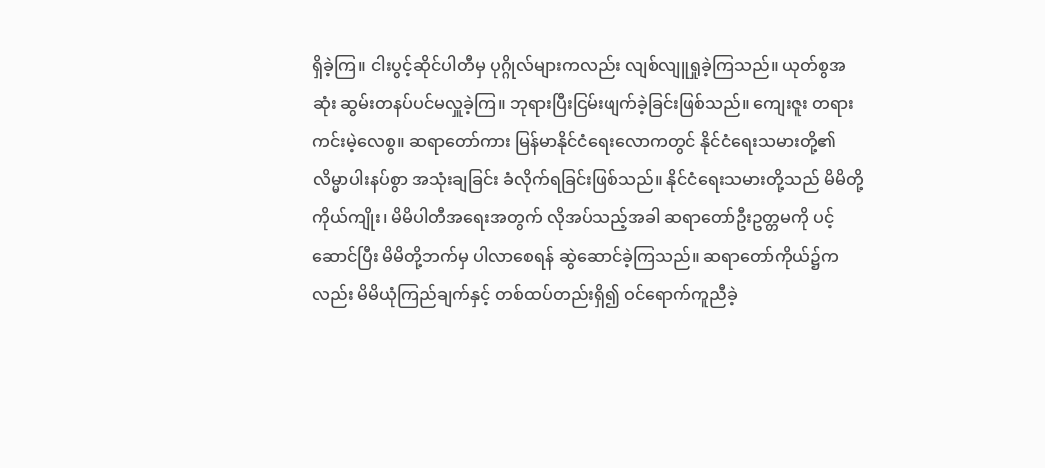ရှိခဲ့ကြ။ ငါးပွင့်ဆိုင်ပါတီမှ ပုဂ္ဂိုလ်များကလည်း လျစ်လျူရှုခဲ့ကြသည်။ ယုတ်စွအဆုံး ဆွမ်းတနပ်ပင်မလှူခဲ့ကြ။ ဘုရားပြီးငြမ်းဖျက်ခဲ့ခြင်းဖြစ်သည်။ ကျေးဇူး တရားကင်းမဲ့လေစွ။ ဆရာတော်ကား မြန်မာနိုင်ငံရေးလောကတွင် နိုင်ငံရေးသမားတို့၏ လိမ္မာပါးနပ်စွာ အသုံးချခြင်း ခံလိုက်ရခြင်းဖြစ်သည်။ နိုင်ငံရေးသမားတို့သည် မိမိတို့ကိုယ်ကျိုး၊ မိမိပါတီအရေးအတွက် လိုအပ်သည့်အခါ ဆရာတော်ဦးဥတ္တမကို ပင့်ဆောင်ပြီး မိမိတို့ဘက်မှ ပါလာစေရန် ဆွဲဆောင်ခဲ့ကြသည်။ ဆရာတော်ကိုယ်၌ကလည်း မိမိယုံကြည်ချက်နှင့် တစ်ထပ်တည်းရှိ၍ ဝင်ရောက်ကူညီခဲ့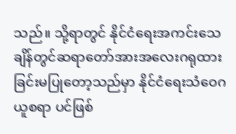သည်။ သို့ရာတွင် နိုင်ငံရေးအကင်းသေချိန်တွင်ဆရာတော်အားအလေးဂရုထား ခြင်းမပြုတော့သည်မှာ နိုင်ငံရေးသံဝေဂ ယူစရာ ပင်ဖြစ်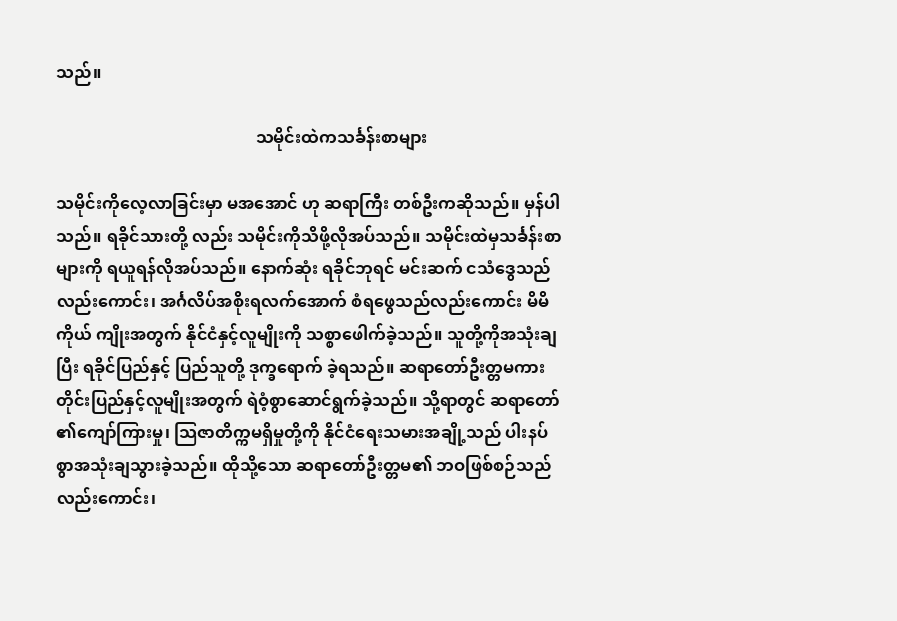သည်။

                                                သမိုင်းထဲကသင်္ခန်းစာများ

သမိုင်းကိုလေ့လာခြင်းမှာ မအအောင် ဟု ဆရာကြီး တစ်ဦးကဆိုသည်။ မှန်ပါသည်။ ရခိုင်သားတို့ လည်း သမိုင်းကိုသိဖို့လိုအပ်သည်။ သမိုင်းထဲမှသင်္ခန်းစာများကို ရယူရန်လိုအပ်သည်။ နောက်ဆုံး ရခိုင်ဘုရင် မင်းဆက် ငသံဒွေသည်လည်းကောင်း၊ အင်္ဂလိပ်အစိုးရလက်အောက် စံရဖွေသည်လည်းကောင်း မိမိကိုယ် ကျိုးအတွက် နိုင်ငံနှင့်လူမျိုးကို သစ္စာဖေါက်ခဲ့သည်။ သူတို့ကိုအသုံးချပြီး ရခိုင်ပြည်နှင့် ပြည်သူတို့ ဒုက္ခရောက် ခဲ့ရသည်။ ဆရာတော်ဦးတ္တမကား တိုင်းပြည်နှင့်လူမျိုးအတွက် ရဲဝံ့စွာဆောင်ရွက်ခဲ့သည်။ သို့ရာတွင် ဆရာတော် ၏ကျော်ကြားမှု၊ သြဇာတိက္ကမရှိမှုတို့ကို နိုင်ငံရေးသမားအချို့သည် ပါးနပ်စွာအသုံးချသွားခဲ့သည်။ ထိုသို့သော ဆရာတော်ဦးတ္တမ၏ ဘဝဖြစ်စဉ်သည်လည်းကောင်း၊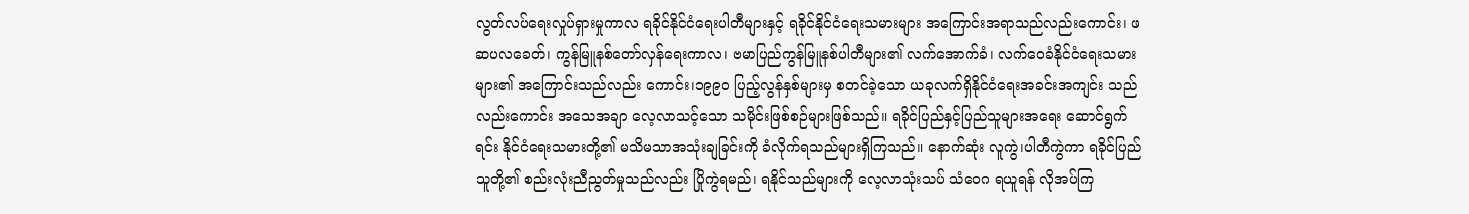လွတ်လပ်ရေးလှုပ်ရှားမှုကာလ ရခိုင်နိုင်ငံရေးပါတီများနှင့် ရခိုင်နိုင်ငံရေးသမားများ အကြောင်းအရာသည်လည်းကောင်း၊ ဖဆပလခေတ်၊ ကွန်မြူနစ်တော်လှန်ရေးကာလ၊ ဗမာပြည်ကွန်မြူနစ်ပါတီများ၏ လက်အောက်ခံ၊ လက်ဝေခံနိုင်ငံရေးသမားများ၏ အကြောင်းသည်လည်း ကောင်း၊၁၉၉၀ ပြည့်လွန်နှစ်များမှ စတင်ခဲ့သော ယခုလက်ရှိနိုင်ငံရေးအခင်းအကျင်း သည်လည်းကောင်း အသေအချာ လေ့လာသင့်သော သမိုင်းဖြစ်စဉ်များဖြစ်သည်။ ရခိုင်ပြည်နှင့်ပြည်သူများအရေး ဆောင်ရွက်ရင်း နိုင်ငံရေးသမားတို့၏ မသိမသာအသုံးချခြင်းကို ခံလိုက်ရသည်များရှိကြသည်။ နောက်ဆုံး လူကွဲ၊ပါတီကွဲကာ ရခိုင်ပြည်သူတို့၏ စည်းလုံးညီညွတ်မှုသည်လည်း ပြိုကွဲရမည်၊ ရနိုင်သည်များကို လေ့လာသုံးသပ် သံဝေဂ ရယူရန် လိုအပ်ကြ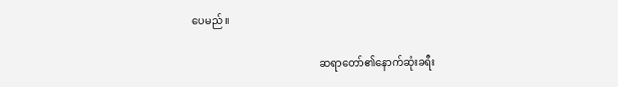ပေမည်။

                                                 ဆရာတော်၏နောက်ဆုံးခရီး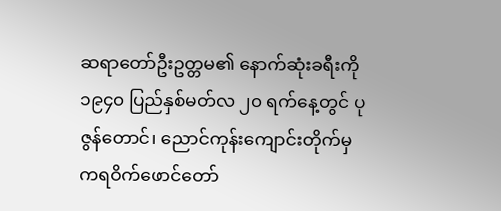ဆရာတော်ဦးဥတ္တမ၏ နောက်ဆုံးခရီးကို ၁၉၄၀ ပြည်နှစ်မတ်လ ၂၀ ရက်နေ့တွင် ပုဇွန်တောင်၊ ညောင်ကုန်းကျောင်းတိုက်မှ ကရဝိက်ဖောင်တော်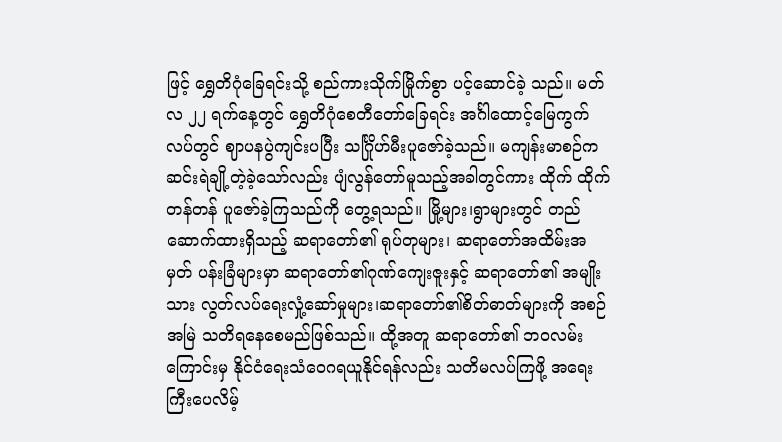ဖြင့် ရွှေတိဂုံခြေရင်းသို့ စည်ကားသိုက်မြိုက်စွာ ပင့်ဆောင်ခဲ့ သည်။ မတ်လ ၂၂ ရက်နေ့တွင် ရွှေတိဂုံစေတီတော်ခြေရင်း အင်္ဂါထောင့်မြေကွက်လပ်တွင် ဈာပနပွဲကျင်းပပြီး သင်္ဂြိုဟ်မီးပူဇော်ခဲ့သည်။ မကျန်းမာစဉ်က ဆင်းရဲချို့တဲ့ခဲ့သော်လည်း ပျံလွန်တော်မူသည့်အခါတွင်ကား ထိုက် ထိုက်တန်တန် ပူဇော်ခဲ့ကြသည်ကို တွေ့ရသည်။ မြို့များ၊ရွာများတွင် တည်ဆောက်ထားရှိသည့် ဆရာတော်၏ ရုပ်တုများ၊ ဆရာတော်အထိမ်းအမှတ် ပန်းခြံများမှာ ဆရာတော်၏ဂုဏ်ကျေးဇူးနှင့် ဆရာတော်၏ အမျိုးသား လွတ်လပ်ရေးလှုံ့ဆော်မှုများ၊ဆရာတော်၏စိတ်ဓာတ်များကို အစဉ်အမြဲ သတိရနေစေမည်ဖြစ်သည်။ ထို့အတူ ဆရာတော်၏ ဘဝလမ်းကြောင်းမှ နိုင်ငံရေးသံဝေဂရယူနိုင်ရန်လည်း သတိမလပ်ကြဖို့ အရေးကြီးပေလိမ့်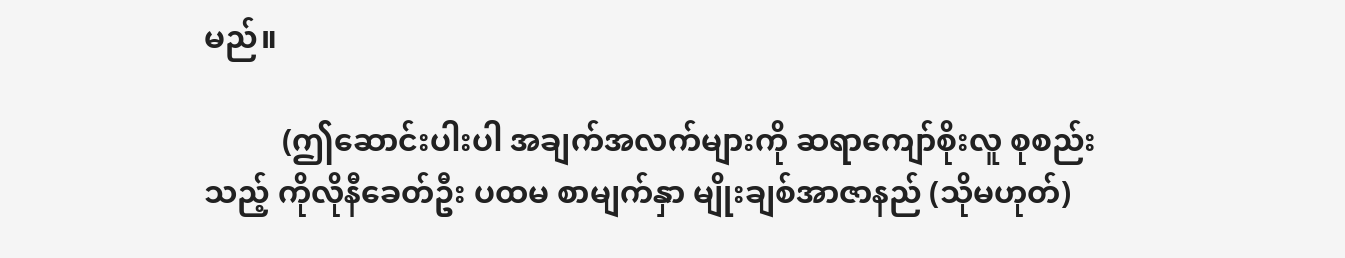မည်။

          (ဤဆောင်းပါးပါ အချက်အလက်များကို ဆရာကျော်စိုးလူ စုစည်းသည့် ကိုလိုနီခေတ်ဦး ပထမ စာမျက်နှာ မျိုးချစ်အာဇာနည် (သိုမဟုတ်)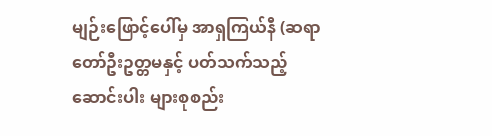မျဉ်းဖြောင့်ပေါ်မှ အာရှကြယ်နီ (ဆရာတော်ဦးဥတ္တမနှင့် ပတ်သက်သည့်ဆောင်းပါး များစုစည်း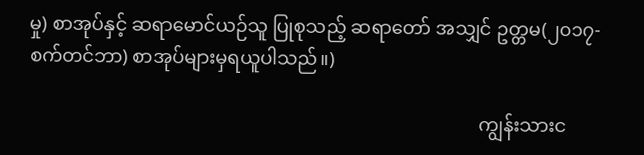မှု) စာအုပ်နှင့် ဆရာမောင်ယဉ်သူ ပြုစုသည့် ဆရာတော် အသျှင် ဥတ္တမ(၂၀၁၇-စက်တင်ဘာ) စာအုပ်များမှရယူပါသည်။)

                                                                                                ကျွန်းသားင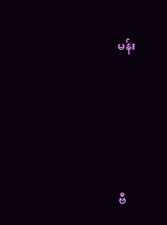မန်း





ဗီ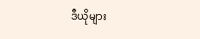ဒီယိုများ